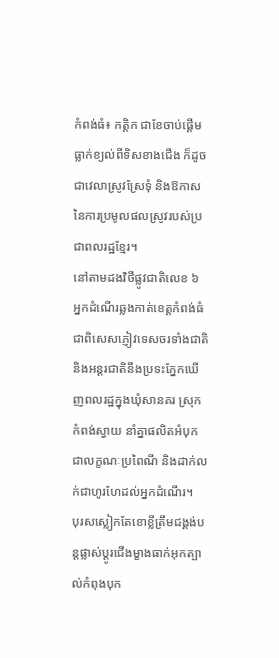កំពង់ធំ៖ កត្តិក ជាខែចាប់ផ្ដើមធ្លាក់ខ្យល់ពីទិសខាងជើង ក៏ដូចជាវេលាស្រូវស្រែទុំ និងឱកាសនៃការប្រមូលផលស្រូវរបស់ប្រជាពលរដ្ឋខ្មែរ។
នៅតាមដងវិថីផ្លូវជាតិលេខ ៦ អ្នកដំណើរឆ្លងកាត់ខេត្ដកំពង់ធំ ជាពិសេសភ្ញៀវទេសចរទាំងជាតិ និងអន្ដរជាតិនឹងប្រទះភ្នែកឃើញពលរដ្ឋក្នុងឃុំសានគរ ស្រុកកំពង់ស្វាយ នាំគ្នាផលិតអំបុកជាលក្ខណៈប្រពៃណី និងដាក់លក់ជាហូរហែដល់អ្នកដំណើរ។
បុរសស្លៀកតែខោខ្លីត្រឹមជង្គង់បន្ដផ្លាស់ប្ដូរជើងម្ខាងធាក់អុកត្បាល់កំពុងបុក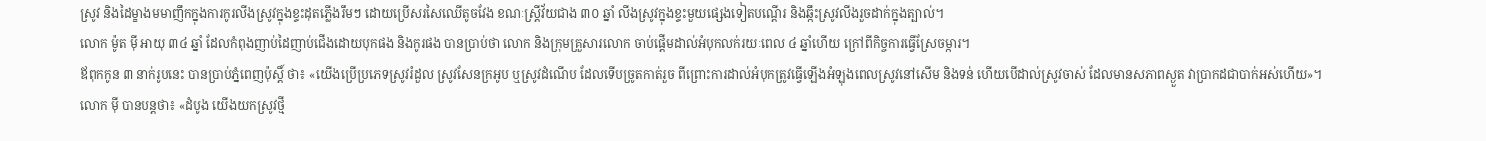ស្រូវ និងដៃម្ខាងមមាញឹកក្នុងការកូរលីងស្រូវក្នុងខ្ទះដុតភ្លើងរឹមៗ ដោយប្រើសរសៃឈើតូចវែង ខណៈស្ដ្រីវ័យជាង ៣០ ឆ្នាំ លីងស្រូវក្នុងខ្ទះមួយផ្សេងទៀតបណ្ដើរ និងឆ្កឹះស្រូវលីងរួចដាក់ក្នុងត្បាល់។
លោក ម៉ូត ម៉ី អាយុ ៣៤ ឆ្នាំ ដែលកំពុងញាប់ដៃញាប់ជើងដោយបុកផង និងកូរផង បានប្រាប់ថា លោក និងក្រុមគ្រួសារលោក ចាប់ផ្ដើមដាល់អំបុកលក់រយៈពេល ៤ ឆ្នាំហើយ ក្រៅពីកិច្ចការធ្វើស្រែចម្ការ។
ឪពុកកូន ៣ នាក់រូបនេះ បានប្រាប់ភ្នំពេញប៉ុស្ដិ៍ ថា៖ «យើងប្រើប្រភេទស្រូវរំដួល ស្រូវសែនក្រអូប ឬស្រូវដំណើប ដែលទើបច្រូតកាត់រួច ពីព្រោះការដាល់អំបុកត្រូវធ្វើឡើងអំឡុងពេលស្រូវនៅសើម និងទន់ ហើយបើដាល់ស្រូវចាស់ ដែលមានសភាពស្ងួត វាប្រាកដជាបាក់អស់ហើយ»។
លោក ម៉ី បានបន្ដថា៖ «ដំបូង យើងយកស្រូវថ្មី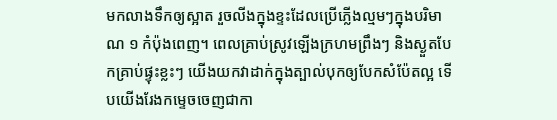មកលាងទឹកឲ្យស្អាត រួចលីងក្នុងខ្ទះដែលប្រើភ្លើងល្មមៗក្នុងបរិមាណ ១ កំប៉ុងពេញ។ ពេលគ្រាប់ស្រូវឡើងក្រហមព្រឹងៗ និងស្ងួតបែកគ្រាប់ផ្ទុះខ្លះៗ យើងយកវាដាក់ក្នុងត្បាល់បុកឲ្យបែកសំប៉ែតល្អ ទើបយើងរែងកម្ទេចចេញជាកា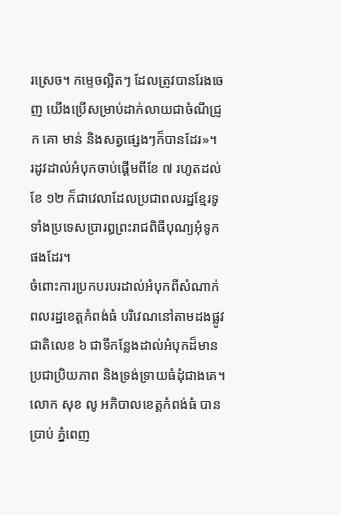រស្រេច។ កម្ទេចល្អិតៗ ដែលត្រូវបានរែងចេញ យើងប្រើសម្រាប់ដាក់លាយជាចំណីជ្រូក គោ មាន់ និងសត្វផ្សេងៗក៏បានដែរ»។
រដូវដាល់អំបុកចាប់ផ្ដើមពីខែ ៧ រហូតដល់ខែ ១២ ក៏ជាវេលាដែលប្រជាពលរដ្ឋខ្មែរទូទាំងប្រទេសប្រារឰព្រះរាជពិធីបុណ្យអុំទូកផងដែរ។
ចំពោះការប្រកបរបរដាល់អំបុកពីសំណាក់ពលរដ្ឋខេត្ដកំពង់ធំ បរិវេណនៅតាមដងផ្លូវជាតិលេខ ៦ ជាទីកន្លែងដាល់អំបុកដ៏មានប្រជាប្រិយភាព និងទ្រង់ទ្រាយធំដុំជាងគេ។
លោក សុខ លូ អភិបាលខេត្ដកំពង់ធំ បានប្រាប់ ភ្នំពេញ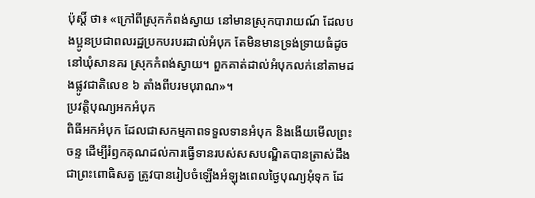ប៉ុស្ដិ៍ ថា៖ «ក្រៅពីស្រុកកំពង់ស្វាយ នៅមានស្រុកបារាយណ៍ ដែលបងប្អូនប្រជាពលរដ្ឋប្រកបរបរដាល់អំបុក តែមិនមានទ្រង់ទ្រាយធំដូចនៅឃុំសានគរ ស្រុកកំពង់ស្វាយ។ ពួកគាត់ដាល់អំបុកលក់នៅតាមដងផ្លូវជាតិលេខ ៦ តាំងពីបរមបុរាណ»។
ប្រវត្ដិបុណ្យអកអំបុក
ពិធីអកអំបុក ដែលជាសកម្មភាពទទួលទានអំបុក និងងើយមើលព្រះចន្ទ ដើម្បីរំឭកគុណដល់ការធ្វើទានរបស់សសបណ្ឌិតបានត្រាស់ដឹងជាព្រះពោធិសត្វ ត្រូវបានរៀបចំឡើងអំឡុងពេលថ្ងៃបុណ្យអុំទុក ដែ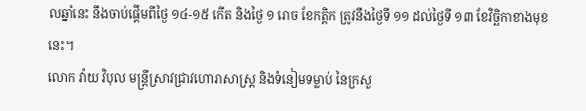លឆ្នាំនេះ នឹងចាប់ផ្ដើមពីថ្ងៃ ១៤-១៥ កើត និងថ្ងៃ ១ រោច ខែកត្ដិក ត្រូវនឹងថ្ងៃទី ១១ ដល់ថ្ងៃទី ១៣ ខែវិច្ឆិកាខាងមុខនេះ។
លោក វ៉ាយ វិបុល មន្ដ្រីស្រាវជ្រាវហោរាសាស្ដ្រ និងទំនៀមទម្លាប់ នៃក្រសួ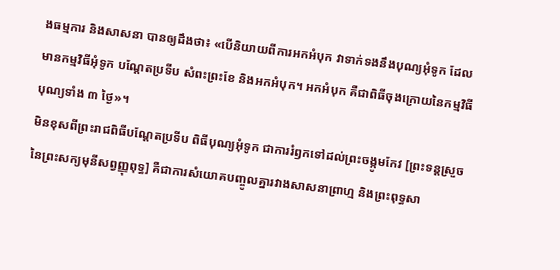ងធម្មការ និងសាសនា បានឲ្យដឹងថា៖ «បើនិយាយពីការអកអំបុក វាទាក់ទងនឹងបុណ្យអុំទូក ដែលមានកម្មវិធីអុំទូក បណ្ដែតប្រទីប សំពះព្រះខែ និងអកអំបុក។ អកអំបុក គឺជាពិធីចុងក្រោយនៃកម្មវិធីបុណ្យទាំង ៣ ថ្ងៃ»។
មិនខុសពីព្រះរាជពិធីបណ្ដែតប្រទីប ពិធីបុណ្យអុំទូក ជាការរំឭកទៅដល់ព្រះចង្កូមកែវ [ព្រះទន្តស្រួចនៃព្រះសក្យមុនីសព្វញ្ញុពុទ្ធ] គឺជាការសំយោគបញ្ចូលគ្នារវាងសាសនាព្រាហ្ម និងព្រះពុទ្ធសា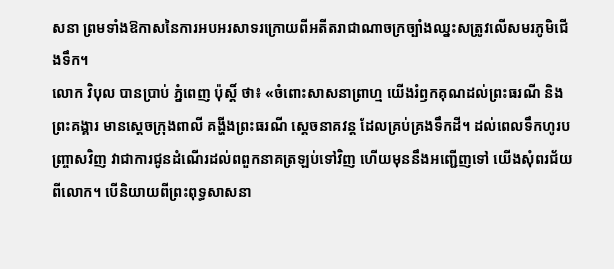សនា ព្រមទាំងឱកាសនៃការអបអរសាទរក្រោយពីអតីតរាជាណាចក្រច្បាំងឈ្នះសត្រូវលើសមរភូមិជើងទឹក។
លោក វិបុល បានប្រាប់ ភ្នំពេញ ប៉ុស្ដិ៍ ថា៖ «ចំពោះសាសនាព្រាហ្ម យើងរំឭកគុណដល់ព្រះធរណី និងព្រះគង្គារ មានស្ដេចក្រុងពាលី គង្ហីងព្រះធរណី ស្ដេចនាគវន្ត ដែលគ្រប់គ្រងទឹកដី។ ដល់ពេលទឹកហូរបញ្ច្រាសវិញ វាជាការជូនដំណើរដល់ពពួកនាគត្រឡប់ទៅវិញ ហើយមុននឹងអញ្ជើញទៅ យើងសុំពរជ័យពីលោក។ បើនិយាយពីព្រះពុទ្ធសាសនា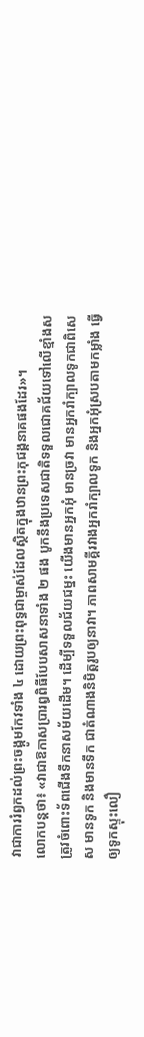វាជាការរំឭកដល់ព្រះចង្កូមកែវទាំង ៤ ដោយព្រះពុទ្ធជាម្ចាស់ដែលស្ថិតក្នុងឋានព្រះភុជង្គនាគផងដែរ»។
លោកបន្ដថា៖ «វាជាឱកាសប្រារឰពិធីបែបសាសនាទាំង ២ ផង បូកនឹងប្រទេសជាតិទទួលជោគជ័យទៅលើខ្មាំងសត្រូវចំពោះទ័ពជើងទឹកនាសម័យដើម។ ដើម្បីទទួលជ័យជម្នះ យើងមានអ្នកអុំ មានច្រវា មានអ្នករាំក្បាលទូកជាពិសេស មានទូក និងមានទឹក ជាតំណាងនិមិត្តរូបឲ្យនាវា។ ភាពសាមគ្គីរវាងអ្នករាំក្បាលទូក និងអ្នកអុំស្របតាមកម្លាំង ធ្វើឲ្យទូកស្ទុះលឿ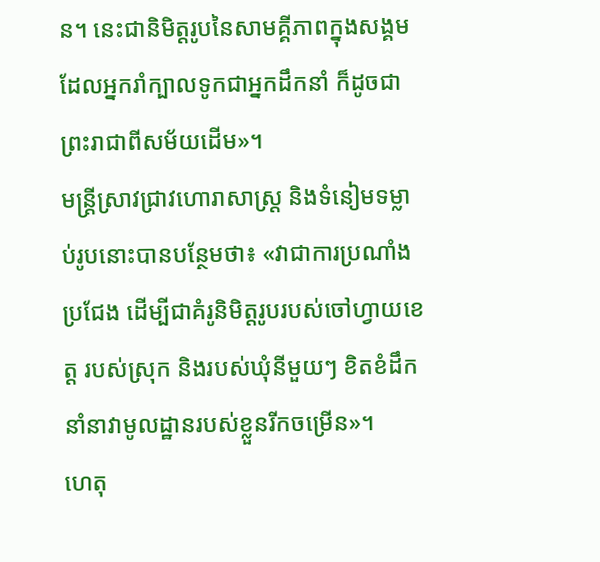ន។ នេះជានិមិត្តរូបនៃសាមគ្គីភាពក្នុងសង្គម ដែលអ្នករាំក្បាលទូកជាអ្នកដឹកនាំ ក៏ដូចជាព្រះរាជាពីសម័យដើម»។
មន្ដ្រីស្រាវជ្រាវហោរាសាស្ដ្រ និងទំនៀមទម្លាប់រូបនោះបានបន្ថែមថា៖ «វាជាការប្រណាំងប្រជែង ដើម្បីជាគំរូនិមិត្តរូបរបស់ចៅហ្វាយខេត្ដ របស់ស្រុក និងរបស់ឃុំនីមួយៗ ខិតខំដឹកនាំនាវាមូលដ្ឋានរបស់ខ្លួនរីកចម្រើន»។
ហេតុ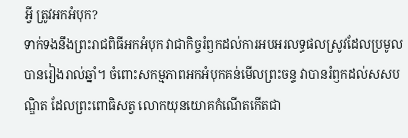អ្វី ត្រូវអកអំបុក?
ទាក់ទងនឹងព្រះរាជពិធីអកអំបុក វាជាកិច្ចរំឭកដល់ការអបអរលទ្ធផលស្រូវដែលប្រមូលបានរៀងរាល់ឆ្នាំ។ ចំពោះសកម្មភាពអកអំបុកគន់មើលព្រះចន្ទ វាបានរំឭកដល់សសបណ្ឌិត ដែលព្រះពោធិសត្វ លោកយុនយោគកំណើតកើតជា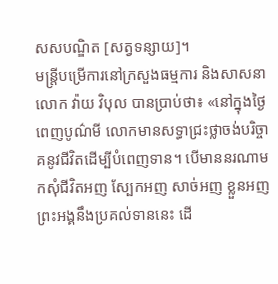សសបណ្ឌិត [សត្វទន្សាយ]។
មន្ដ្រីបម្រើការនៅក្រសួងធម្មការ និងសាសនា លោក វ៉ាយ វិបុល បានប្រាប់ថា៖ «នៅក្នុងថ្ងៃពេញបូណ៌មី លោកមានសទ្ធាជ្រះថ្លាចង់បរិច្ចាគនូវជីវិតដើម្បីបំពេញទាន។ បើមាននរណាមកសុំជីវិតអញ ស្បែកអញ សាច់អញ ខ្លួនអញ ព្រះអង្គនឹងប្រគល់ទាននេះ ដើ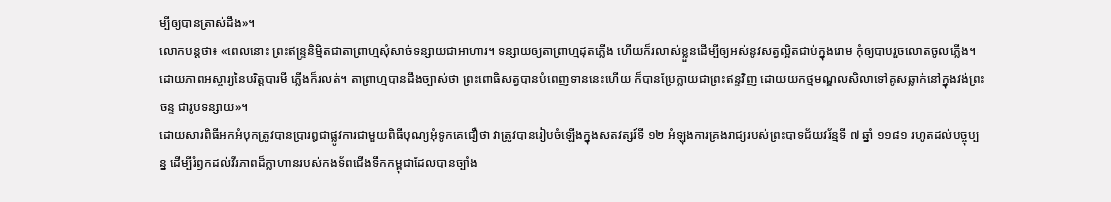ម្បីឲ្យបានត្រាស់ដឹង»។
លោកបន្ដថា៖ «ពេលនោះ ព្រះឥន្ទ្រនិម្មិតជាតាព្រាហ្មសុំសាច់ទន្សាយជាអាហារ។ ទន្សាយឲ្យតាព្រាហ្មដុតភ្លើង ហើយក៏រលាស់ខ្លួនដើម្បីឲ្យអស់នូវសត្វល្អិតជាប់ក្នុងរោម កុំឲ្យបាបរួចលោតចូលភ្លើង។ ដោយភាពអស្ចារ្យនៃបរិត្តបារមី ភ្លើងក៏រលត់។ តាព្រាហ្មបានដឹងច្បាស់ថា ព្រះពោធិសត្វបានបំពេញទាននេះហើយ ក៏បានប្រែក្លាយជាព្រះឥន្ទវិញ ដោយយកថ្មមណ្ឌលសិលាទៅគូសឆ្លាក់នៅក្នុងវង់ព្រះចន្ទ ជារូបទន្សាយ»។
ដោយសារពិធីអកអំបុកត្រូវបានប្រារឰជាផ្លូវការជាមួយពិធីបុណ្យអុំទូកគេជឿថា វាត្រូវបានរៀបចំឡើងក្នុងសតវត្សរ៍ទី ១២ អំឡុងការគ្រងរាជ្យរបស់ព្រះបាទជ័យវរ័ន្មទី ៧ ឆ្នាំ ១១៨១ រហូតដល់បច្ចុប្បន្ន ដើម្បីរំឭកដល់វីរភាពដ៏ក្លាហានរបស់កងទ័ពជើងទឹកកម្ពុជាដែលបានច្បាំង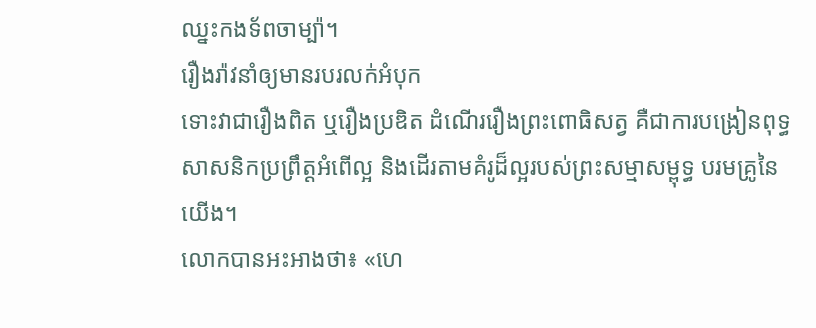ឈ្នះកងទ័ពចាម្ប៉ា។
រឿងរ៉ាវនាំឲ្យមានរបរលក់អំបុក
ទោះវាជារឿងពិត ឬរឿងប្រឌិត ដំណើររឿងព្រះពោធិសត្វ គឺជាការបង្រៀនពុទ្ធសាសនិកប្រព្រឹត្ដអំពើល្អ និងដើរតាមគំរូដ៏ល្អរបស់ព្រះសម្មាសម្ពុទ្ធ បរមគ្រូនៃយើង។
លោកបានអះអាងថា៖ «ហេ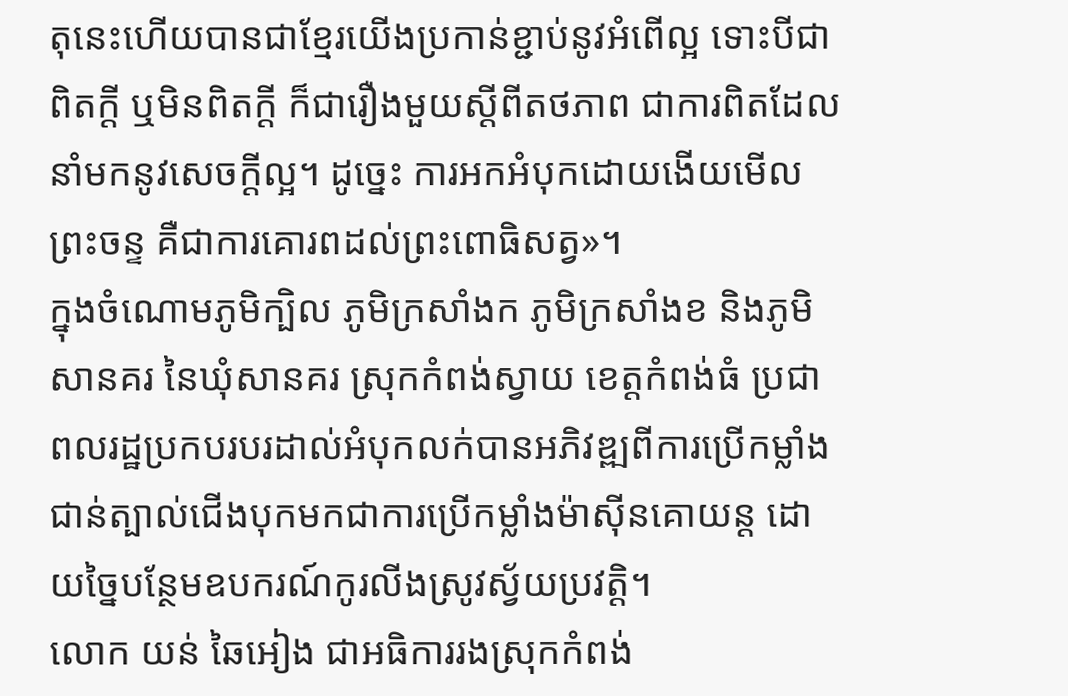តុនេះហើយបានជាខ្មែរយើងប្រកាន់ខ្ជាប់នូវអំពើល្អ ទោះបីជាពិតក្ដី ឬមិនពិតក្ដី ក៏ជារឿងមួយស្ដីពីតថភាព ជាការពិតដែលនាំមកនូវសេចក្ដីល្អ។ ដូច្នេះ ការអកអំបុកដោយងើយមើលព្រះចន្ទ គឺជាការគោរពដល់ព្រះពោធិសត្វ»។
ក្នុងចំណោមភូមិក្បិល ភូមិក្រសាំងក ភូមិក្រសាំងខ និងភូមិសានគរ នៃឃុំសានគរ ស្រុកកំពង់ស្វាយ ខេត្ដកំពង់ធំ ប្រជាពលរដ្ឋប្រកបរបរដាល់អំបុកលក់បានអភិវឌ្ឍពីការប្រើកម្លាំងជាន់ត្បាល់ជើងបុកមកជាការប្រើកម្លាំងម៉ាស៊ីនគោយន្ដ ដោយច្នៃបន្ថែមឧបករណ៍កូរលីងស្រូវស្វ័យប្រវត្ដិ។
លោក យន់ ឆៃអៀង ជាអធិការរងស្រុកកំពង់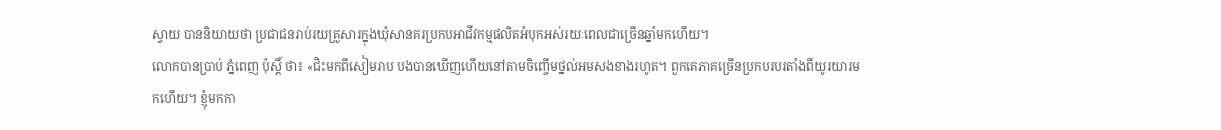ស្វាយ បាននិយាយថា ប្រជាជនរាប់រយគ្រួសារក្នុងឃុំសានគរប្រកបអាជីវកម្មផលិតអំបុកអស់រយៈពេលជាច្រើនឆ្នាំមកហើយ។
លោកបានប្រាប់ ភ្នំពេញ ប៉ុស្ដិ៍ ថា៖ «ជិះមកពីសៀមរាប បងបានឃើញហើយនៅតាមចិញ្ចើមថ្នល់អមសងខាងរហូត។ ពួកគេភាគច្រើនប្រកបរបរតាំងពីយូរយារមកហើយ។ ខ្ញុំមកកា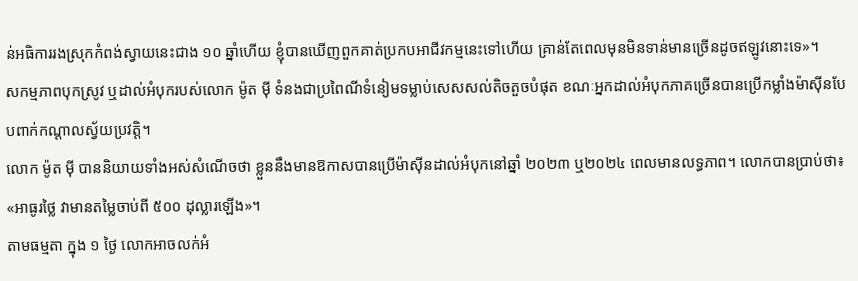ន់អធិការរងស្រុកកំពង់ស្វាយនេះជាង ១០ ឆ្នាំហើយ ខ្ញុំបានឃើញពួកគាត់ប្រកបអាជីវកម្មនេះទៅហើយ គ្រាន់តែពេលមុនមិនទាន់មានច្រើនដូចឥឡូវនោះទេ»។
សកម្មភាពបុកស្រូវ ឬដាល់អំបុករបស់លោក ម៉ូត ម៉ី ទំនងជាប្រពៃណីទំនៀមទម្លាប់សេសសល់តិចតួចបំផុត ខណៈអ្នកដាល់អំបុកភាគច្រើនបានប្រើកម្លាំងម៉ាស៊ីនបែបពាក់កណ្ដាលស្វ័យប្រវត្ដិ។
លោក ម៉ូត ម៉ី បាននិយាយទាំងអស់សំណើចថា ខ្លួននឹងមានឱកាសបានប្រើម៉ាស៊ីនដាល់អំបុកនៅឆ្នាំ ២០២៣ ឬ២០២៤ ពេលមានលទ្ធភាព។ លោកបានប្រាប់ថា៖ «អាធូរថ្លៃ វាមានតម្លៃចាប់ពី ៥០០ ដុល្លារឡើង»។
តាមធម្មតា ក្នុង ១ ថ្ងៃ លោកអាចលក់អំ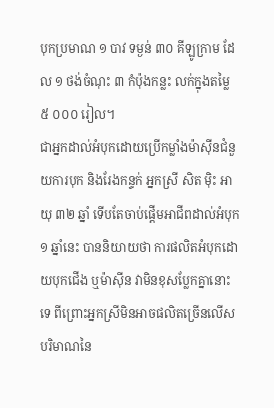បុកប្រមាណ ១ បាវ ទម្ងន់ ៣០ គីឡូក្រាម ដែល ១ ថង់ចំណុះ ៣ កំប៉ុងកន្លះ លក់ក្នុងតម្លៃ ៥ ០០០ រៀល។
ជាអ្នកដាល់អំបុកដោយប្រើកម្លាំងម៉ាស៊ីនជំនួយការបុក និងរែងកន្ទក់ អ្នកស្រី សិត ម៉ិះ អាយុ ៣២ ឆ្នាំ ទើបតែចាប់ផ្ដើមអាជីពដាល់អំបុក ១ ឆ្នាំនេះ បាននិយាយថា ការផលិតអំបុកដោយបុកជើង ឬម៉ាស៊ីន វាមិនខុសប្លែកគ្នានោះទេ ពីព្រោះអ្នកស្រីមិនអាចផលិតច្រើនលើសបរិមាណនៃ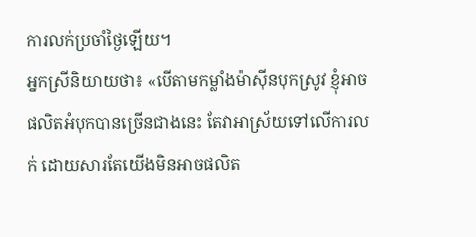ការលក់ប្រចាំថ្ងៃឡើយ។
អ្នកស្រីនិយាយថា៖ «បើតាមកម្លាំងម៉ាស៊ីនបុកស្រូវ ខ្ញុំអាចផលិតអំបុកបានច្រើនជាងនេះ តែវាអាស្រ័យទៅលើការលក់ ដោយសារតែយើងមិនអាចផលិត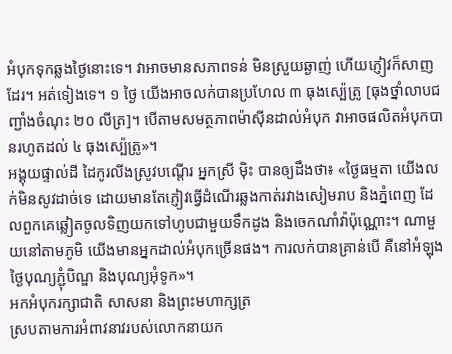អំបុកទុកឆ្លងថ្ងៃនោះទេ។ វាអាចមានសភាពទន់ មិនស្រួយឆ្ងាញ់ ហើយភ្ញៀវក៏សាញដែរ។ អត់ទៀងទេ។ ១ ថ្ងៃ យើងអាចលក់បានប្រហែល ៣ ធុងស្ប៉េត្រូ [ធុងថ្នាំលាបជញ្ជាំងចំណុះ ២០ លីត្រ]។ បើតាមសមត្ថភាពម៉ាស៊ីនដាល់អំបុក វាអាចផលិតអំបុកបានរហូតដល់ ៤ ធុងស្ប៉េត្រូ»។
អង្គុយផ្ទាល់ដី ដៃកូរលីងស្រូវបណ្ដើរ អ្នកស្រី ម៉ិះ បានឲ្យដឹងថា៖ «ថ្ងៃធម្មតា យើងលក់មិនសូវដាច់ទេ ដោយមានតែភ្ញៀវធ្វើដំណើរឆ្លងកាត់រវាងសៀមរាប និងភ្នំពេញ ដែលពួកគេឆ្លៀតចូលទិញយកទៅហូបជាមួយទឹកដូង និងចេកណាំវ៉ាប៉ុណ្ណោះ។ ណាមួយនៅតាមភូមិ យើងមានអ្នកដាល់អំបុកច្រើនផង។ ការលក់បានគ្រាន់បើ គឺនៅអំឡុងថ្ងៃបុណ្យភ្ជុំបិណ្ឌ និងបុណ្យអុំទូក»។
អកអំបុករក្សាជាតិ សាសនា និងព្រះមហាក្សត្រ
ស្របតាមការអំពាវនាវរបស់លោកនាយក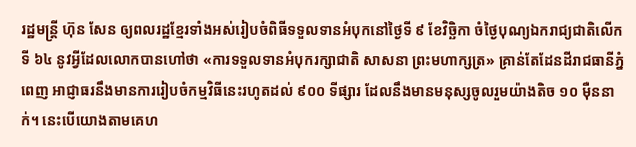រដ្ឋមន្ដ្រី ហ៊ុន សែន ឲ្យពលរដ្ឋខ្មែរទាំងអស់រៀបចំពិធីទទួលទានអំបុកនៅថ្ងៃទី ៩ ខែវិច្ឆិកា ចំថ្ងៃបុណ្យឯករាជ្យជាតិលើកទី ៦៤ នូវអ្វីដែលលោកបានហៅថា «ការទទួលទានអំបុករក្សាជាតិ សាសនា ព្រះមហាក្សត្រ» គ្រាន់តែដែនដីរាជធានីភ្នំពេញ អាជ្ញាធរនឹងមានការរៀបចំកម្មវិធីនេះរហូតដល់ ៩០០ ទីផ្សារ ដែលនឹងមានមនុស្សចូលរួមយ៉ាងតិច ១០ ម៉ឺននាក់។ នេះបើយោងតាមគេហ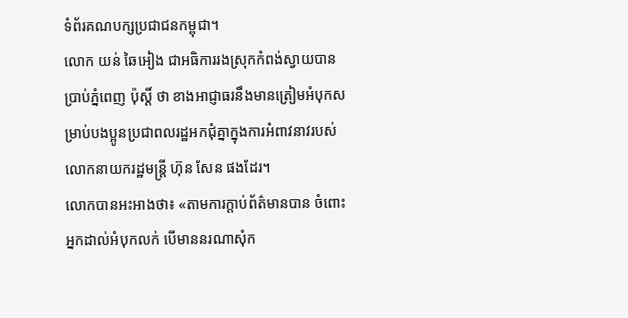ទំព័រគណបក្សប្រជាជនកម្ពុជា។
លោក យន់ ឆៃអៀង ជាអធិការរងស្រុកកំពង់ស្វាយបានប្រាប់ភ្នំពេញ ប៉ុស្ដិ៍ ថា ខាងអាជ្ញាធរនឹងមានត្រៀមអំបុកសម្រាប់បងប្អូនប្រជាពលរដ្ឋអកជុំគ្នាក្នុងការអំពាវនាវរបស់លោកនាយករដ្ឋមន្ដ្រី ហ៊ុន សែន ផងដែរ។
លោកបានអះអាងថា៖ «តាមការក្ដាប់ព័ត៌មានបាន ចំពោះអ្នកដាល់អំបុកលក់ បើមាននរណាសុំក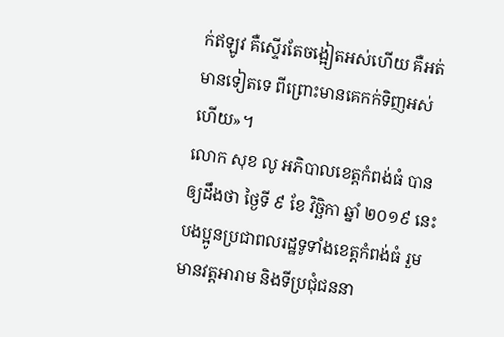ក់ឥឡូវ គឺស្ទើរតែចង្អៀតអស់ហើយ គឺអត់មានទៀតទេ ពីព្រោះមានគេកក់ទិញអស់ហើយ»។
លោក សុខ លូ អភិបាលខេត្ដកំពង់ធំ បានឲ្យដឹងថា ថ្ងៃទី ៩ ខែ វិច្ឆិកា ឆ្នាំ ២០១៩ នេះ បងប្អូនប្រជាពលរដ្ឋទូទាំងខេត្ដកំពង់ធំ រួមមានវត្ដអារាម និងទីប្រជុំជននា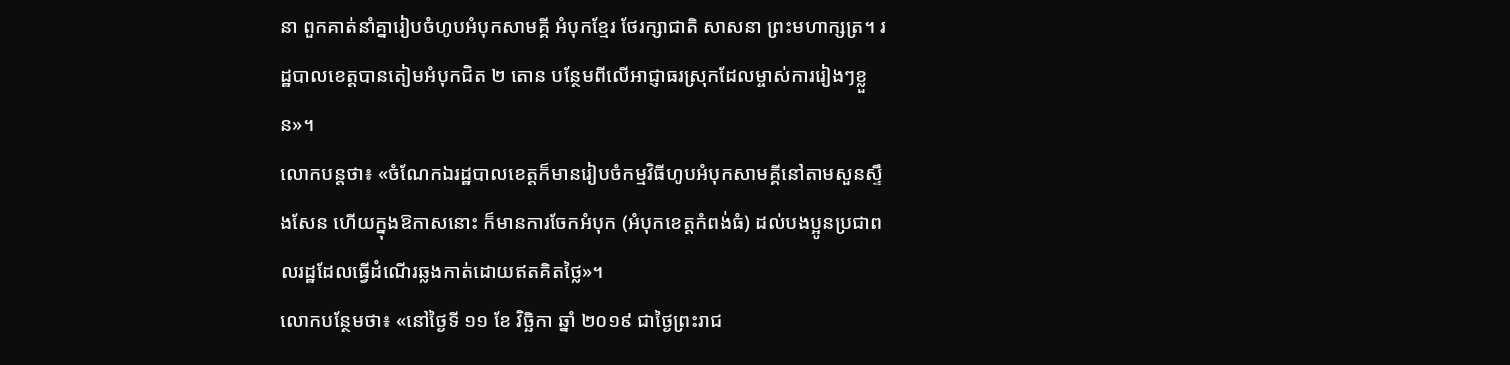នា ពួកគាត់នាំគ្នារៀបចំហូបអំបុកសាមគ្គី អំបុកខ្មែរ ថែរក្សាជាតិ សាសនា ព្រះមហាក្សត្រ។ រដ្ឋបាលខេត្ដបានតៀមអំបុកជិត ២ តោន បន្ថែមពីលើអាជ្ញាធរស្រុកដែលម្ចាស់ការរៀងៗខ្លួន»។
លោកបន្ដថា៖ «ចំណែកឯរដ្ឋបាលខេត្ដក៏មានរៀបចំកម្មវិធីហូបអំបុកសាមគ្គីនៅតាមសួនស្ទឹងសែន ហើយក្នុងឱកាសនោះ ក៏មានការចែកអំបុក (អំបុកខេត្ដកំពង់ធំ) ដល់បងប្អូនប្រជាពលរដ្ឋដែលធ្វើដំណើរឆ្លងកាត់ដោយឥតគិតថ្លៃ»។
លោកបន្ថែមថា៖ «នៅថ្ងៃទី ១១ ខែ វិច្ឆិកា ឆ្នាំ ២០១៩ ជាថ្ងៃព្រះរាជ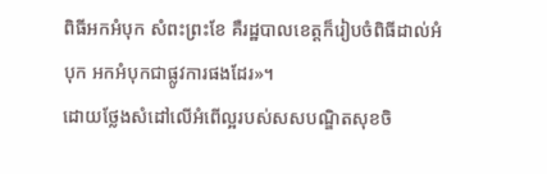ពិធីអកអំបុក សំពះព្រះខែ គឺរដ្ឋបាលខេត្ដក៏រៀបចំពិធីដាល់អំបុក អកអំបុកជាផ្លូវការផងដែរ»។
ដោយថ្លែងសំដៅលើអំពើល្អរបស់សសបណ្ឌិតសុខចិ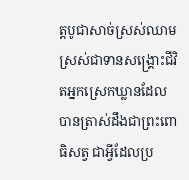ត្ដបូជាសាច់ស្រស់ឈាមស្រស់ជាទានសង្គ្រោះជីវិតអ្នកស្រេកឃ្លានដែលបានត្រាស់ដឹងជាព្រះពោធិសត្វ ជាអ្វីដែលប្រ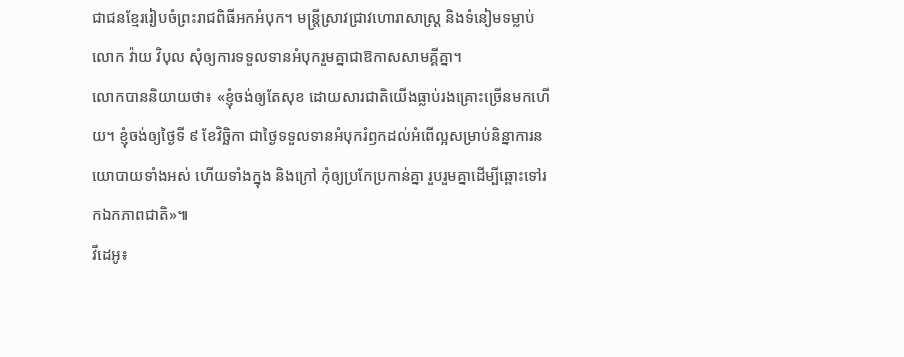ជាជនខ្មែររៀបចំព្រះរាជពិធីអកអំបុក។ មន្ដ្រីស្រាវជ្រាវហោរាសាស្ដ្រ និងទំនៀមទម្លាប់ លោក វ៉ាយ វិបុល សុំឲ្យការទទួលទានអំបុករួមគ្នាជាឱកាសសាមគ្គីគ្នា។
លោកបាននិយាយថា៖ «ខ្ញុំចង់ឲ្យតែសុខ ដោយសារជាតិយើងធ្លាប់រងគ្រោះច្រើនមកហើយ។ ខ្ញុំចង់ឲ្យថ្ងៃទី ៩ ខែវិច្ឆិកា ជាថ្ងៃទទួលទានអំបុករំឭកដល់អំពើល្អសម្រាប់និន្នាការនយោបាយទាំងអស់ ហើយទាំងក្នុង និងក្រៅ កុំឲ្យប្រកែប្រកាន់គ្នា រួបរួមគ្នាដើម្បីឆ្ពោះទៅរកឯកភាពជាតិ»៕
វីដេអូ៖